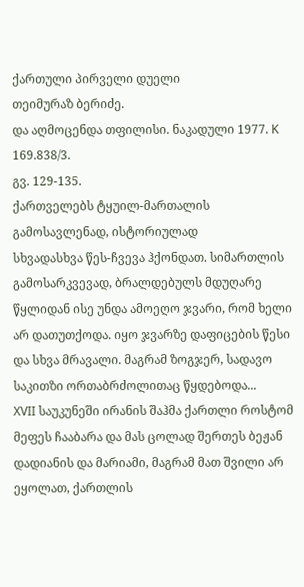ქართული პირველი დუელი
თეიმურაზ ბერიძე.
და აღმოცენდა თფილისი. ნაკადული 1977. K 169.838/3.
გვ. 129-135.
ქართველებს ტყუილ-მართალის გამოსავლენად, ისტორიულად
სხვადასხვა წეს-ჩვევა ჰქონდათ. სიმართლის გამოსარკვევად, ბრალდებულს მდუღარე წყლიდან ისე უნდა ამოეღო ჯვარი, რომ ხელი არ დათუთქოდა. იყო ჯვარზე დაფიცების წესი და სხვა მრავალი. მაგრამ ზოგჯერ, სადავო საკითზი ორთაბრძოლითაც წყდებოდა...
XVII საუკუნეში ირანის შაჰმა ქართლი როსტომ მეფეს ჩააბარა და მას ცოლად შერთეს ბეჟან დადიანის და მარიამი, მაგრამ მათ შვილი არ ეყოლათ, ქართლის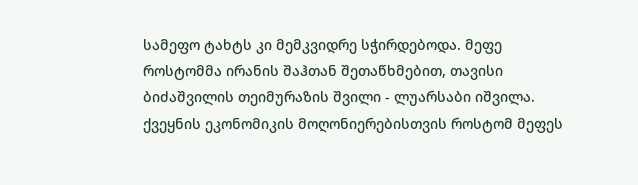სამეფო ტახტს კი მემკვიდრე სჭირდებოდა. მეფე როსტომმა ირანის შაჰთან შეთაწხმებით, თავისი ბიძაშვილის თეიმურაზის შვილი - ლუარსაბი იშვილა.
ქვეყნის ეკონომიკის მოღონიერებისთვის როსტომ მეფეს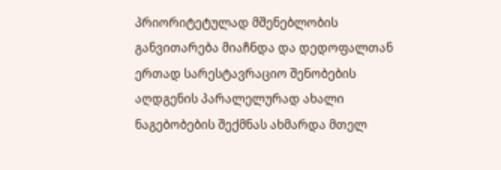პრიორიტეტულად მშენებლობის განვითარება მიაჩნდა და დედოფალთან ერთად სარესტავრაციო შენობების აღდგენის პარალელურად ახალი ნაგებობების შექმნას ახმარდა მთელ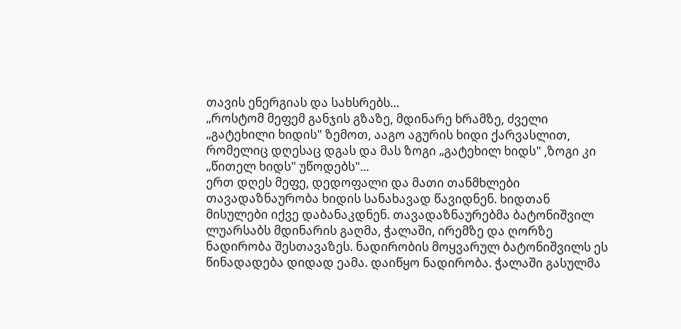თავის ენერგიას და სახსრებს...
„როსტომ მეფემ განჯის გზაზე, მდინარე ხრამზე, ძველი „გატეხილი ხიდის" ზემოთ, ააგო აგურის ხიდი ქარვასლით, რომელიც დღესაც დგას და მას ზოგი „გატეხილ ხიდს" ,ზოგი კი „წითელ ხიდს" უწოდებს"...
ერთ დღეს მეფე, დედოფალი და მათი თანმხლები თავადაზნაურობა ხიდის სანახავად წავიდნენ. ხიდთან მისულები იქვე დაბანაკდნენ. თავადაზნაურებმა ბატონიშვილ ლუარსაბს მდინარის გაღმა, ჭალაში, ირემზე და ღორზე ნადირობა შესთავაზეს. ნადირობის მოყვარულ ბატონიშვილს ეს წინადადება დიდად ეამა. დაიწყო ნადირობა. ჭალაში გასულმა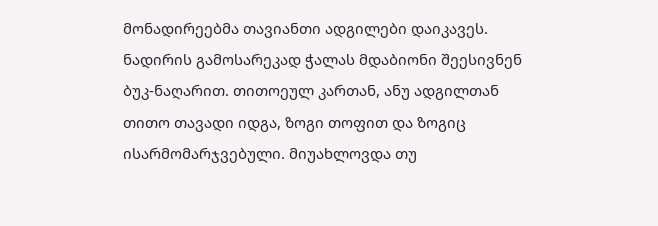მონადირეებმა თავიანთი ადგილები დაიკავეს. ნადირის გამოსარეკად ჭალას მდაბიონი შეესივნენ ბუკ-ნაღარით. თითოეულ კართან, ანუ ადგილთან თითო თავადი იდგა, ზოგი თოფით და ზოგიც ისარმომარჯვებული. მიუახლოვდა თუ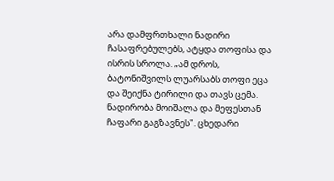არა დამფრთხალი ნადირი ჩასაფრებულებს, ატყდა თოფისა და ისრის სროლა. „ამ დროს, ბატონიშვილს ლუარსაბს თოფი ეცა და შეიქნა ტირილი და თავს ცემა.
ნადირობა მოიშალა და მეფესთან ჩაფარი გაგზავნეს". ცხედარი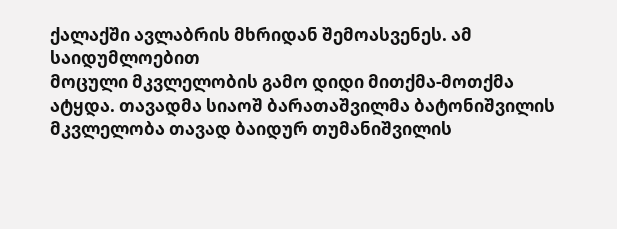ქალაქში ავლაბრის მხრიდან შემოასვენეს. ამ საიდუმლოებით
მოცული მკვლელობის გამო დიდი მითქმა-მოთქმა ატყდა. თავადმა სიაოშ ბარათაშვილმა ბატონიშვილის მკვლელობა თავად ბაიდურ თუმანიშვილის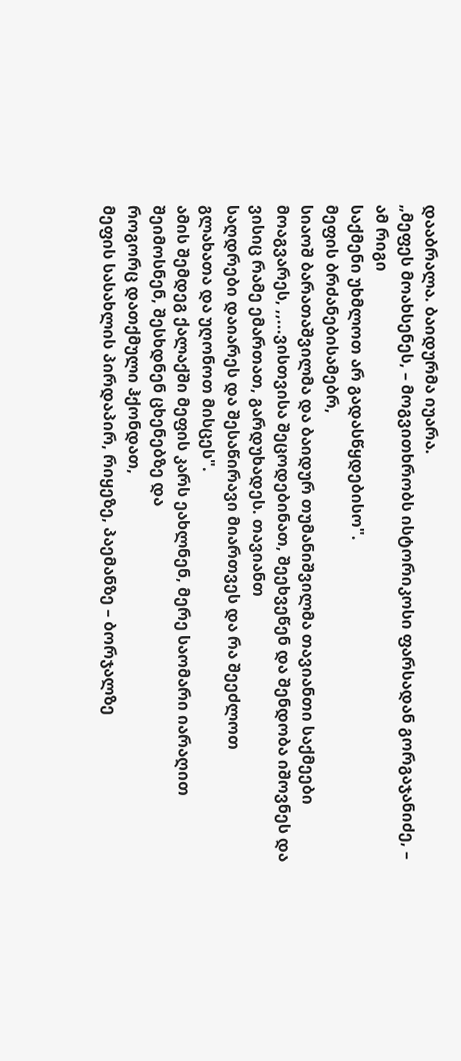დააბრალა. ბაიდურმა იუარა.
„მეფეს მოახსენეს, – მოგვითხრობს ისტორიკოსი ფარსადან გორგაჯანიძე, – ამ რიგი
საქმენი უხმლოთ არ გადასწყდებისო".
მეფის ბრძანებისამებრ,
სიაოშ ბარათაშვილმა და ბაიდურ თუმანიშვილმა თავიანთი საქმეები მოაგვარეს, ,,...ვისთვისა შეცოდებინათ, შეეხვეწენ და შენდობა იშოვნეს და ვისიც რამე ემართათ, გარდუხადეს. თავიანთ
საღდრები დაიარეს და შესაწირავი მიართვეს და რა შეეძლოთ
გლახათა და უღონოთ მისცეს".
ამის შემდეგ ქალაქში მეფის კარს ეახლნენ, მერე საომარი იარაღით შეიმოსნენ, შესხდნენ ცხენებზე და
როგორც დათქმული ჰქონდათ,
მეფის სასახლის პირდაპირ, რიყეზე, პაემანზე – ბორჯალზე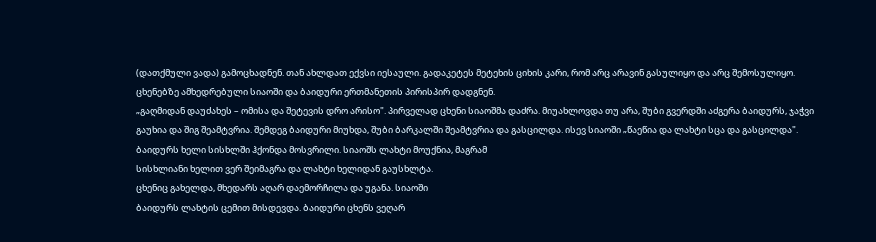(დათქმული ვადა) გამოცხადნენ. თან ახლდათ ექვსი იესაული. გადაკეტეს მეტეხის ციხის კარი, რომ არც არავინ გასულიყო და არც შემოსულიყო. ცხენებზე ამხედრებული სიაოში და ბაიდური ერთმანეთის პირისპირ დადგნენ.
„გაღმიდან დაუძახეს – ომისა და შეტევის დრო არისო". პირველად ცხენი სიაოშმა დაძრა. მიუახლოვდა თუ არა, შუბი გვერდში აძგერა ბაიდურს, ჯაჭვი გაუხია და შიგ შეამტვრია. შემდეგ ბაიდური მიუხდა, შუბი ბარკალში შეამტვრია და გასცილდა. ისევ სიაოში „წაეწია და ლახტი სცა და გასცილდა". ბაიდურს ხელი სისხლში ჰქონდა მოსვრილი. სიაოშს ლახტი მოუქნია, მაგრამ
სისხლიანი ხელით ვერ შეიმაგრა და ლახტი ხელიდან გაუსხლტა.
ცხენიც გახელდა, მხედარს აღარ დაემორჩილა და უგანა. სიაოში
ბაიდურს ლახტის ცემით მისდევდა. ბაიდური ცხენს ვეღარ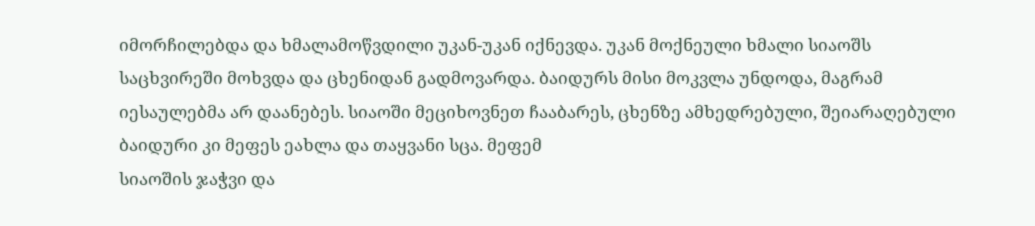იმორჩილებდა და ხმალამოწვდილი უკან-უკან იქნევდა. უკან მოქნეული ხმალი სიაოშს საცხვირეში მოხვდა და ცხენიდან გადმოვარდა. ბაიდურს მისი მოკვლა უნდოდა, მაგრამ იესაულებმა არ დაანებეს. სიაოში მეციხოვნეთ ჩააბარეს, ცხენზე ამხედრებული, შეიარაღებული ბაიდური კი მეფეს ეახლა და თაყვანი სცა. მეფემ
სიაოშის ჯაჭვი და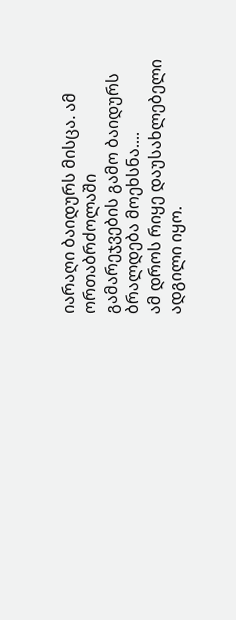იარაღი ბაიდურს მისცა. ამ ორთაბრძოლაში
გამარეჯვების გამო ბაიდურს ბრალდება მოეხსნა....
ამ დროს რიყე დაუსახლებელი ადგილი იყო.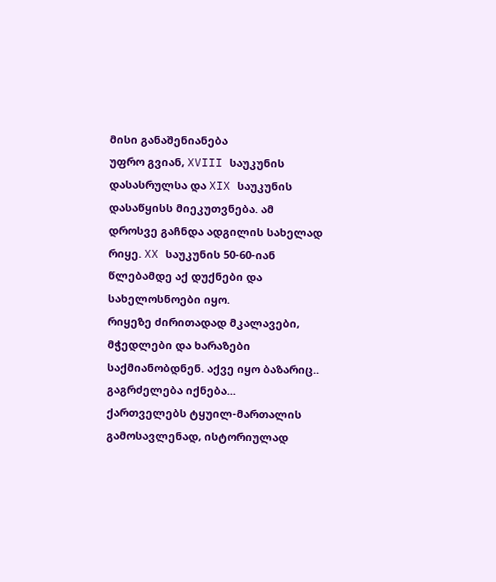მისი განაშენიანება
უფრო გვიან, XVIII საუკუნის დასასრულსა და XIX საუკუნის
დასაწყისს მიეკუთვნება. ამ დროსვე გაჩნდა ადგილის სახელად რიყე. XX საუკუნის 50-60-იან წლებამდე აქ დუქნები და სახელოსნოები იყო.
რიყეზე ძირითადად მკალავები, მჭედლები და ხარაზები საქმიანობდნენ. აქვე იყო ბაზარიც..
გაგრძელება იქნება...
ქართველებს ტყუილ-მართალის გამოსავლენად, ისტორიულად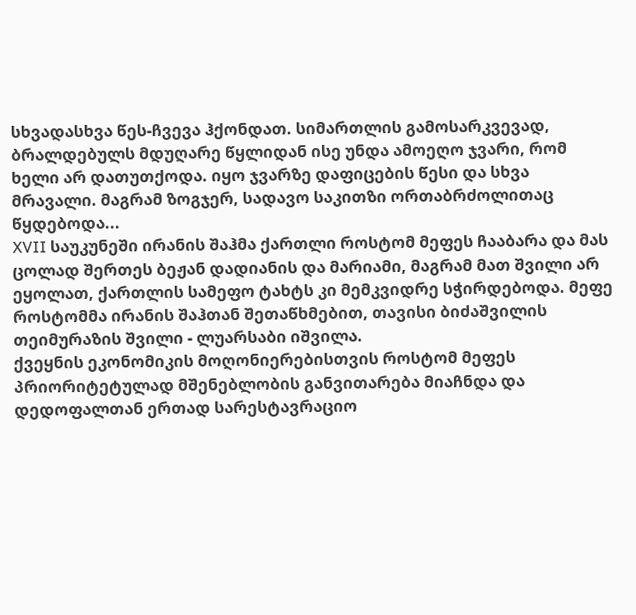სხვადასხვა წეს-ჩვევა ჰქონდათ. სიმართლის გამოსარკვევად, ბრალდებულს მდუღარე წყლიდან ისე უნდა ამოეღო ჯვარი, რომ ხელი არ დათუთქოდა. იყო ჯვარზე დაფიცების წესი და სხვა მრავალი. მაგრამ ზოგჯერ, სადავო საკითზი ორთაბრძოლითაც წყდებოდა...
XVII საუკუნეში ირანის შაჰმა ქართლი როსტომ მეფეს ჩააბარა და მას ცოლად შერთეს ბეჟან დადიანის და მარიამი, მაგრამ მათ შვილი არ ეყოლათ, ქართლის სამეფო ტახტს კი მემკვიდრე სჭირდებოდა. მეფე როსტომმა ირანის შაჰთან შეთაწხმებით, თავისი ბიძაშვილის თეიმურაზის შვილი - ლუარსაბი იშვილა.
ქვეყნის ეკონომიკის მოღონიერებისთვის როსტომ მეფეს პრიორიტეტულად მშენებლობის განვითარება მიაჩნდა და დედოფალთან ერთად სარესტავრაციო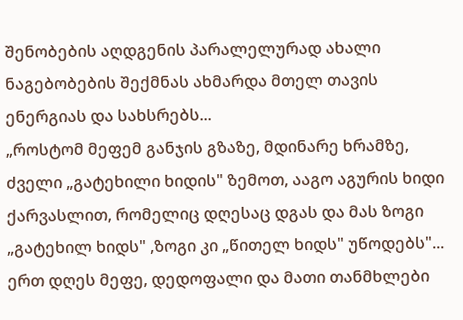შენობების აღდგენის პარალელურად ახალი ნაგებობების შექმნას ახმარდა მთელ თავის ენერგიას და სახსრებს...
„როსტომ მეფემ განჯის გზაზე, მდინარე ხრამზე, ძველი „გატეხილი ხიდის" ზემოთ, ააგო აგურის ხიდი ქარვასლით, რომელიც დღესაც დგას და მას ზოგი „გატეხილ ხიდს" ,ზოგი კი „წითელ ხიდს" უწოდებს"...
ერთ დღეს მეფე, დედოფალი და მათი თანმხლები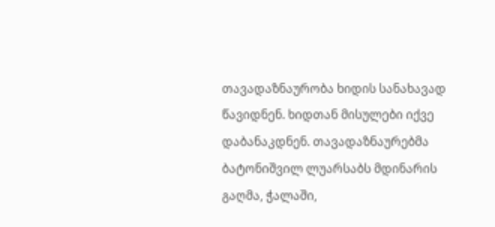თავადაზნაურობა ხიდის სანახავად წავიდნენ. ხიდთან მისულები იქვე დაბანაკდნენ. თავადაზნაურებმა ბატონიშვილ ლუარსაბს მდინარის გაღმა, ჭალაში,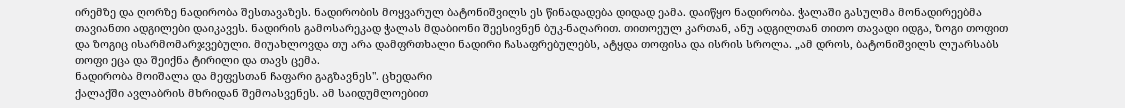ირემზე და ღორზე ნადირობა შესთავაზეს. ნადირობის მოყვარულ ბატონიშვილს ეს წინადადება დიდად ეამა. დაიწყო ნადირობა. ჭალაში გასულმა მონადირეებმა თავიანთი ადგილები დაიკავეს. ნადირის გამოსარეკად ჭალას მდაბიონი შეესივნენ ბუკ-ნაღარით. თითოეულ კართან, ანუ ადგილთან თითო თავადი იდგა, ზოგი თოფით და ზოგიც ისარმომარჯვებული. მიუახლოვდა თუ არა დამფრთხალი ნადირი ჩასაფრებულებს, ატყდა თოფისა და ისრის სროლა. „ამ დროს, ბატონიშვილს ლუარსაბს თოფი ეცა და შეიქნა ტირილი და თავს ცემა.
ნადირობა მოიშალა და მეფესთან ჩაფარი გაგზავნეს". ცხედარი
ქალაქში ავლაბრის მხრიდან შემოასვენეს. ამ საიდუმლოებით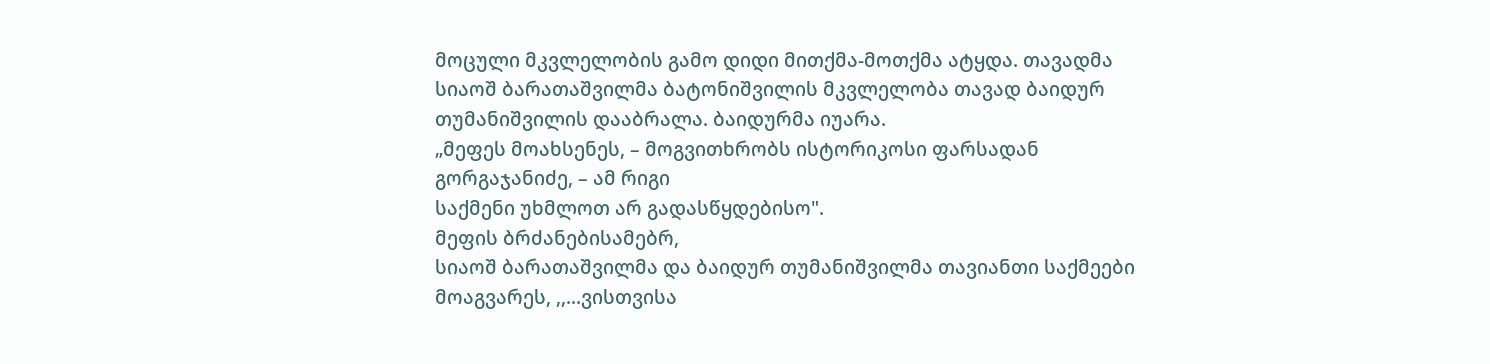მოცული მკვლელობის გამო დიდი მითქმა-მოთქმა ატყდა. თავადმა სიაოშ ბარათაშვილმა ბატონიშვილის მკვლელობა თავად ბაიდურ თუმანიშვილის დააბრალა. ბაიდურმა იუარა.
„მეფეს მოახსენეს, – მოგვითხრობს ისტორიკოსი ფარსადან გორგაჯანიძე, – ამ რიგი
საქმენი უხმლოთ არ გადასწყდებისო".
მეფის ბრძანებისამებრ,
სიაოშ ბარათაშვილმა და ბაიდურ თუმანიშვილმა თავიანთი საქმეები მოაგვარეს, ,,...ვისთვისა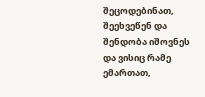შეცოდებინათ, შეეხვეწენ და შენდობა იშოვნეს და ვისიც რამე ემართათ,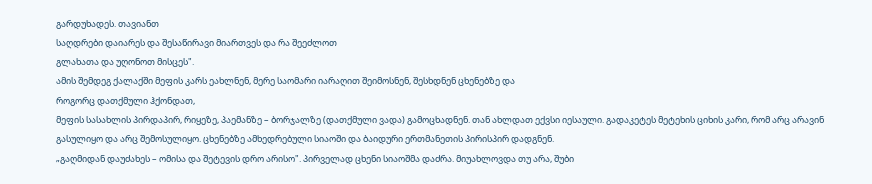გარდუხადეს. თავიანთ
საღდრები დაიარეს და შესაწირავი მიართვეს და რა შეეძლოთ
გლახათა და უღონოთ მისცეს".
ამის შემდეგ ქალაქში მეფის კარს ეახლნენ, მერე საომარი იარაღით შეიმოსნენ, შესხდნენ ცხენებზე და
როგორც დათქმული ჰქონდათ,
მეფის სასახლის პირდაპირ, რიყეზე, პაემანზე – ბორჯალზე (დათქმული ვადა) გამოცხადნენ. თან ახლდათ ექვსი იესაული. გადაკეტეს მეტეხის ციხის კარი, რომ არც არავინ გასულიყო და არც შემოსულიყო. ცხენებზე ამხედრებული სიაოში და ბაიდური ერთმანეთის პირისპირ დადგნენ.
„გაღმიდან დაუძახეს – ომისა და შეტევის დრო არისო". პირველად ცხენი სიაოშმა დაძრა. მიუახლოვდა თუ არა, შუბი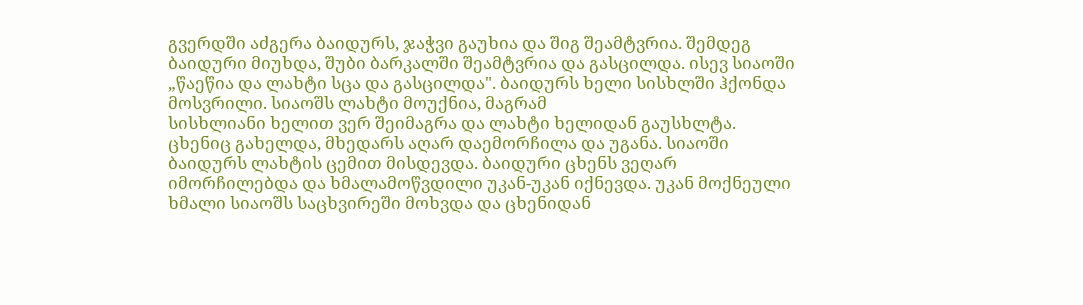გვერდში აძგერა ბაიდურს, ჯაჭვი გაუხია და შიგ შეამტვრია. შემდეგ ბაიდური მიუხდა, შუბი ბარკალში შეამტვრია და გასცილდა. ისევ სიაოში „წაეწია და ლახტი სცა და გასცილდა". ბაიდურს ხელი სისხლში ჰქონდა მოსვრილი. სიაოშს ლახტი მოუქნია, მაგრამ
სისხლიანი ხელით ვერ შეიმაგრა და ლახტი ხელიდან გაუსხლტა.
ცხენიც გახელდა, მხედარს აღარ დაემორჩილა და უგანა. სიაოში
ბაიდურს ლახტის ცემით მისდევდა. ბაიდური ცხენს ვეღარ
იმორჩილებდა და ხმალამოწვდილი უკან-უკან იქნევდა. უკან მოქნეული ხმალი სიაოშს საცხვირეში მოხვდა და ცხენიდან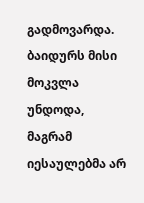გადმოვარდა. ბაიდურს მისი მოკვლა უნდოდა, მაგრამ იესაულებმა არ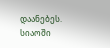დაანებეს. სიაოში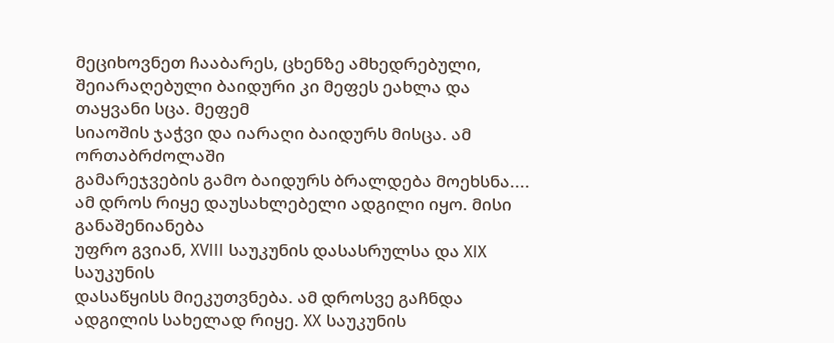მეციხოვნეთ ჩააბარეს, ცხენზე ამხედრებული, შეიარაღებული ბაიდური კი მეფეს ეახლა და თაყვანი სცა. მეფემ
სიაოშის ჯაჭვი და იარაღი ბაიდურს მისცა. ამ ორთაბრძოლაში
გამარეჯვების გამო ბაიდურს ბრალდება მოეხსნა....
ამ დროს რიყე დაუსახლებელი ადგილი იყო. მისი განაშენიანება
უფრო გვიან, XVIII საუკუნის დასასრულსა და XIX საუკუნის
დასაწყისს მიეკუთვნება. ამ დროსვე გაჩნდა ადგილის სახელად რიყე. XX საუკუნის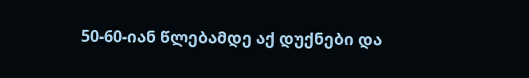50-60-იან წლებამდე აქ დუქნები და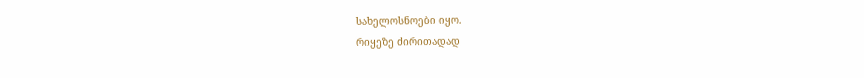სახელოსნოები იყო.
რიყეზე ძირითადად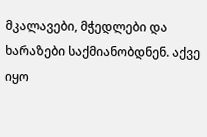მკალავები, მჭედლები და ხარაზები საქმიანობდნენ. აქვე იყო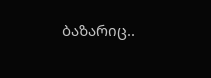ბაზარიც..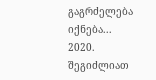გაგრძელება იქნება...
2020.
შეგიძლიათ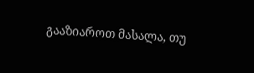გააზიაროთ მასალა, თუ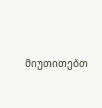მიუთითებთ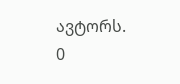ავტორს.
0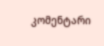კომენტარი